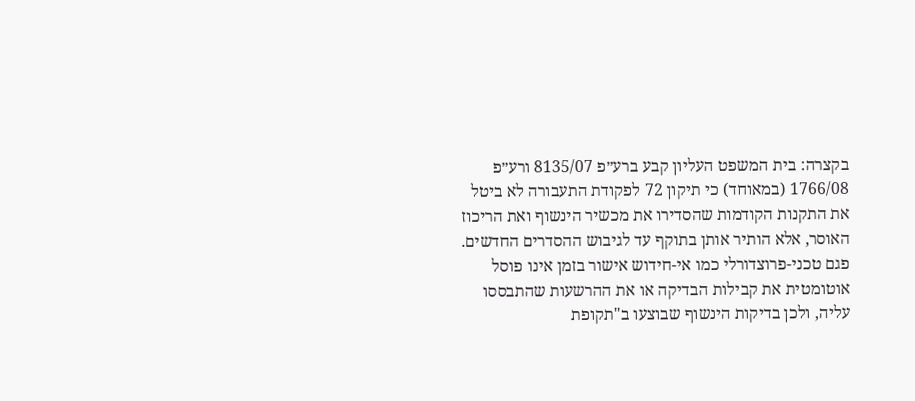בקצרה: בית המשפט העליון קבע ברע״פ 8135/07 ורע״פ 1766/08 (במאוחד) כי תיקון 72 לפקודת התעבורה לא ביטל את התקנות הקודמות שהסדירו את מכשיר הינשוף ואת הריכוז האוסר, אלא הותיר אותן בתוקף עד לגיבוש ההסדרים החדשים. פגם טכני-פרוצדורלי כמו אי-חידוש אישור בזמן אינו פוסל אוטומטית את קבילות הבדיקה או את ההרשעות שהתבססו עליה, ולכן בדיקות הינשוף שבוצעו ב"תקופת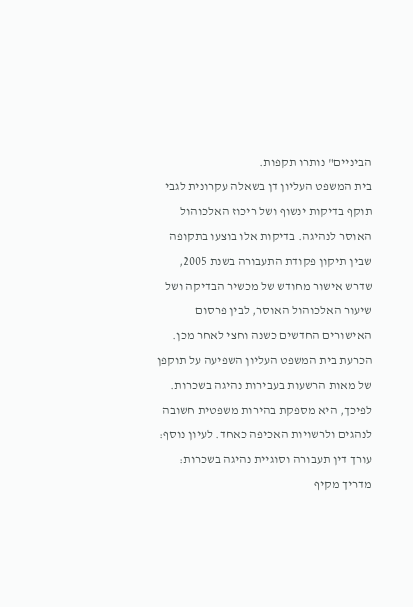הביניים" נותרו תקפות.
בית המשפט העליון דן בשאלה עקרונית לגבי תוקף בדיקות ינשוף ושל ריכוז האלכוהול האוסר לנהיגה. בדיקות אלו בוצעו בתקופה שבין תיקון פקודת התעבורה בשנת 2005, שדרש אישור מחודש של מכשיר הבדיקה ושל שיעור האלכוהול האוסר, לבין פרסום האישורים החדשים כשנה וחצי לאחר מכן. הכרעת בית המשפט העליון השפיעה על תוקפן של מאות הרשעות בעבירות נהיגה בשכרות. לפיכך, היא מספקת בהירות משפטית חשובה לנהגים ולרשויות האכיפה כאחד. לעיון נוסף: עורך דין תעבורה וסוגיית נהיגה בשכרות: מדריך מקיף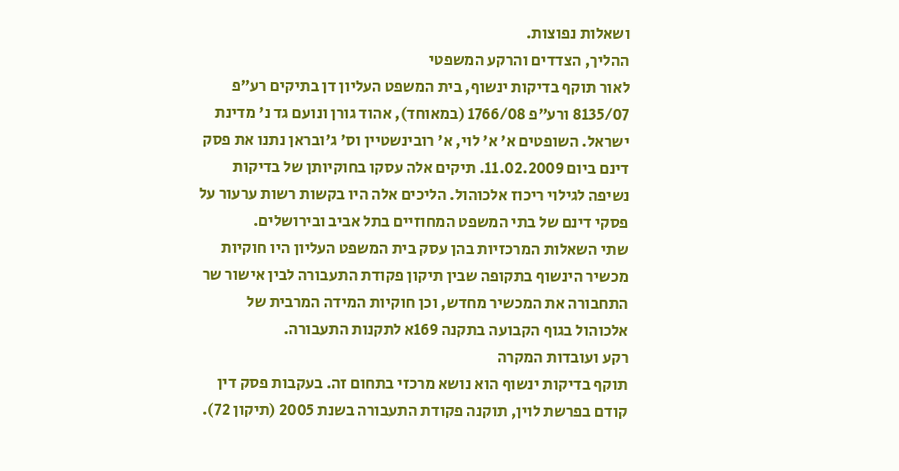ושאלות נפוצות.
ההליך, הצדדים והרקע המשפטי
לאור תוקף בדיקות ינשוף, בית המשפט העליון דן בתיקים רע״פ 8135/07 ורע״פ 1766/08 (במאוחד), אהוד גורן ונועם גד נ' מדינת ישראל. השופטים א' א' לוי, א' רובינשטיין וס' ג'ובראן נתנו את פסק דינם ביום 11.02.2009. תיקים אלה עסקו בחוקיותן של בדיקות נשיפה לגילוי ריכוז אלכוהול. הליכים אלה היו בקשות רשות ערעור על פסקי דינם של בתי המשפט המחוזיים בתל אביב ובירושלים.
שתי השאלות המרכזיות בהן עסק בית המשפט העליון היו חוקיות מכשיר הינשוף בתקופה שבין תיקון פקודת התעבורה לבין אישור שר התחבורה את המכשיר מחדש, וכן חוקיות המידה המרבית של אלכוהול בגוף הקבועה בתקנה 169א לתקנות התעבורה.
רקע ועובדות המקרה
תוקף בדיקות ינשוף הוא נושא מרכזי בתחום זה. בעקבות פסק דין קודם בפרשת לוין, תוקנה פקודת התעבורה בשנת 2005 (תיקון 72).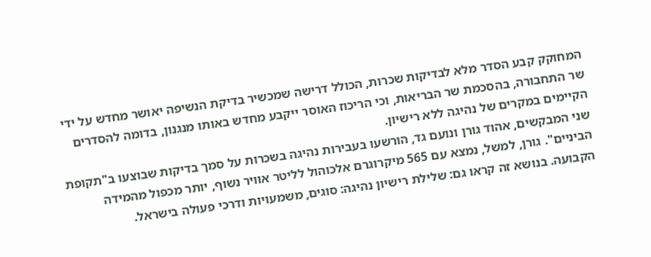המחוקק קבע הסדר מלא לבדיקות שכרות, הכולל דרישה שמכשיר בדיקת הנשיפה יאושר מחדש על ידי שר התחבורה, בהסכמת שר הבריאות, וכי הריכוז האוסר ייקבע מחדש באותו מנגנון, בדומה להסדרים הקיימים במקרים של נהיגה ללא רישיון.
שני המבקשים, אהוד גורן ונועם גד, הורשעו בעבירות נהיגה בשכרות על סמך בדיקות שבוצעו ב"תקופת הביניים". גורן, למשל, נמצא עם 565 מיקרוגרם אלכוהול לליטר אוויר נשוף, יותר מכפול מהמידה הקבועה. בנושא זה קראו גם: שלילת רישיון נהיגה: סוגים, משמעויות ודרכי פעולה בישראל.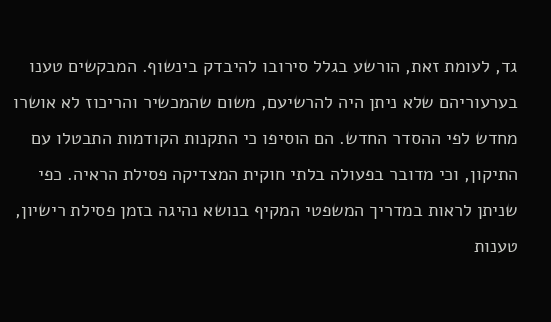גד, לעומת זאת, הורשע בגלל סירובו להיבדק בינשוף. המבקשים טענו בערעוריהם שלא ניתן היה להרשיעם, משום שהמכשיר והריכוז לא אושרו מחדש לפי ההסדר החדש. הם הוסיפו כי התקנות הקודמות התבטלו עם התיקון, וכי מדובר בפעולה בלתי חוקית המצדיקה פסילת הראיה. כפי שניתן לראות במדריך המשפטי המקיף בנושא נהיגה בזמן פסילת רישיון, טענות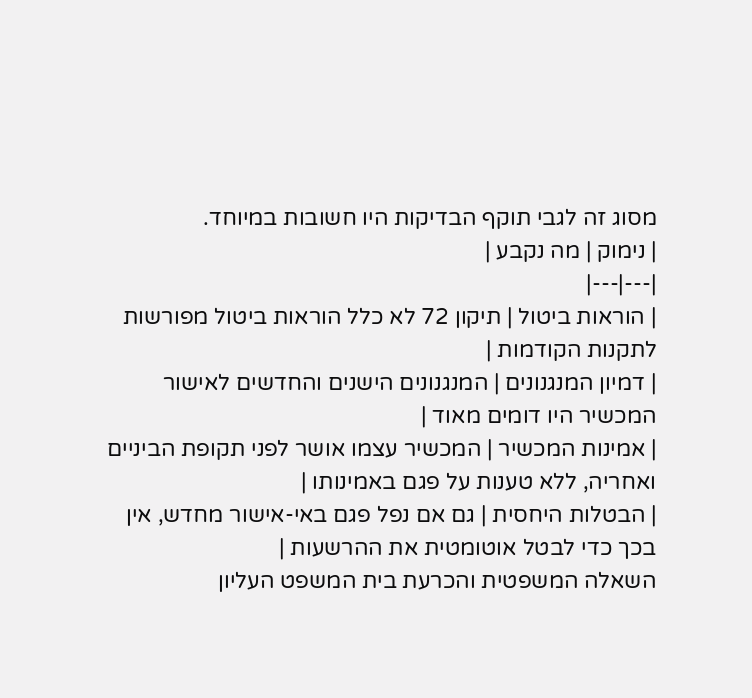מסוג זה לגבי תוקף הבדיקות היו חשובות במיוחד.
| נימוק | מה נקבע |
|---|---|
| הוראות ביטול | תיקון 72 לא כלל הוראות ביטול מפורשות לתקנות הקודמות |
| דמיון המנגנונים | המנגנונים הישנים והחדשים לאישור המכשיר היו דומים מאוד |
| אמינות המכשיר | המכשיר עצמו אושר לפני תקופת הביניים ואחריה, ללא טענות על פגם באמינותו |
| הבטלות היחסית | גם אם נפל פגם באי-אישור מחדש, אין בכך כדי לבטל אוטומטית את ההרשעות |
השאלה המשפטית והכרעת בית המשפט העליון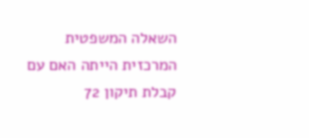השאלה המשפטית המרכזית הייתה האם עם קבלת תיקון 72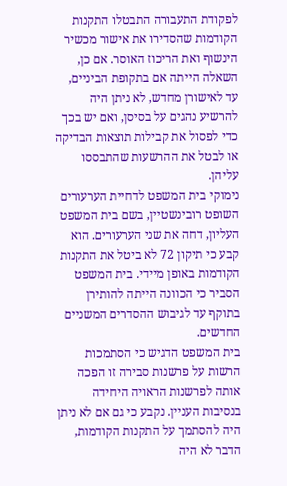לפקודת התעבורה התבטלו התקנות הקודמות שהסדירו את אישור מכשיר הינשוף ואת הריכוז האוסר. אם כן, השאלה הייתה אם בתקופת הביניים, עד לאישורן מחדש, לא ניתן היה להרשיע נהגים על בסיסן, ואם יש בכך כדי לפסול את קבילות תוצאות הבדיקה או לבטל את ההרשעות שהתבססו עליהן.
נימוקי בית המשפט לדחיית הערעורים
השופט רובינשטיין, בשם בית המשפט העליון, דחה את שני הערעורים. הוא קבע כי תיקון 72 לא ביטל את התקנות הקודמות באופן מיידי. בית המשפט הסביר כי הכוונה הייתה להותירן בתוקף עד לגיבוש ההסדרים המשניים החדשים.
בית המשפט הדגיש כי הסתמכות הרשות על פרשנות סבירה זו הפכה אותה לפרשנות הראויה היחידה בנסיבות העניין. נקבע כי גם אם לא ניתן היה להסתמך על התקנות הקודמות, הדבר לא היה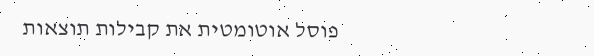פוסל אוטומטית את קבילות תוצאות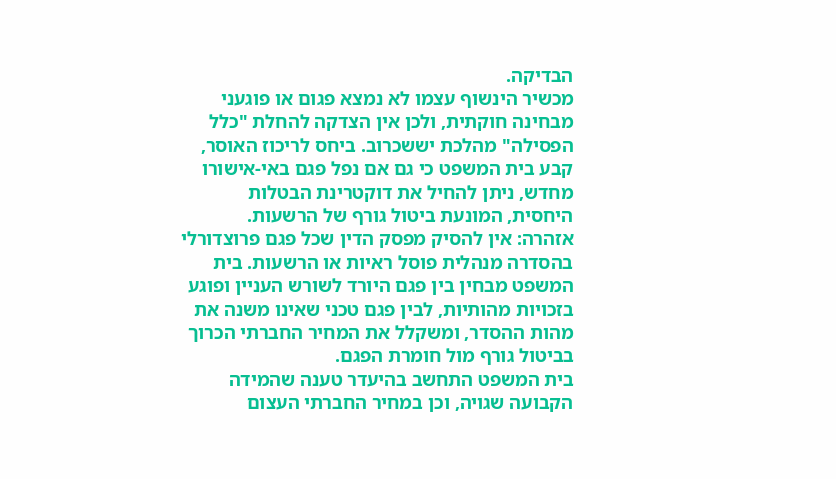הבדיקה.
מכשיר הינשוף עצמו לא נמצא פגום או פוגעני מבחינה חוקתית, ולכן אין הצדקה להחלת "כלל הפסילה" מהלכת יששכרוב. ביחס לריכוז האוסר, קבע בית המשפט כי גם אם נפל פגם באי-אישורו מחדש, ניתן להחיל את דוקטרינת הבטלות היחסית, המונעת ביטול גורף של הרשעות.
אזהרה: אין להסיק מפסק הדין שכל פגם פרוצדורלי בהסדרה מנהלית פוסל ראיות או הרשעות. בית המשפט מבחין בין פגם היורד לשורש העניין ופוגע בזכויות מהותיות, לבין פגם טכני שאינו משנה את מהות ההסדר, ומשקלל את המחיר החברתי הכרוך בביטול גורף מול חומרת הפגם.
בית המשפט התחשב בהיעדר טענה שהמידה הקבועה שגויה, וכן במחיר החברתי העצום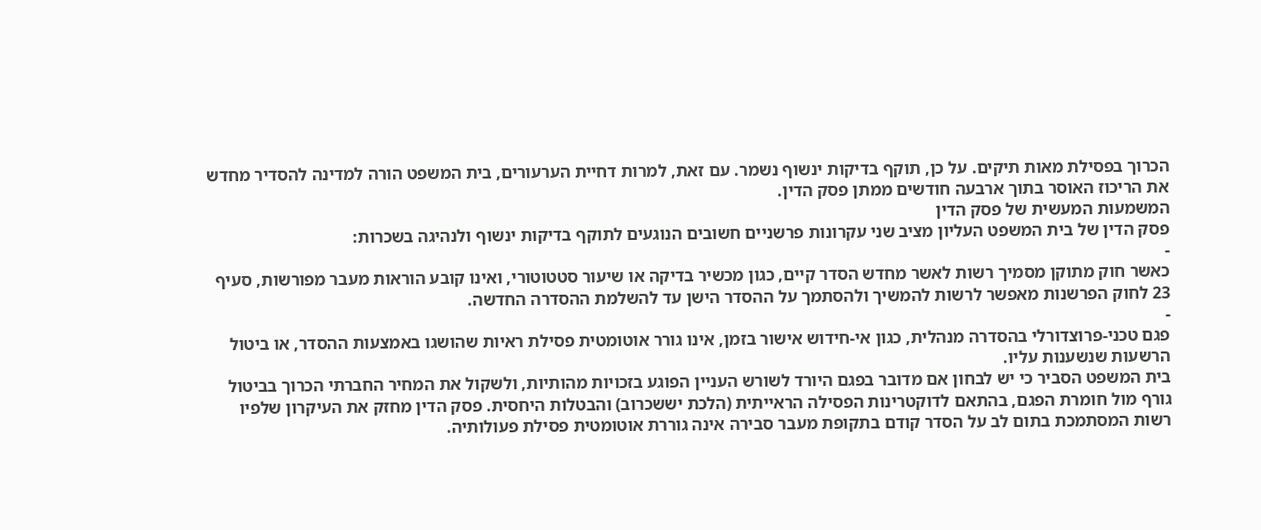הכרוך בפסילת מאות תיקים. על כן, תוקף בדיקות ינשוף נשמר. עם זאת, למרות דחיית הערעורים, בית המשפט הורה למדינה להסדיר מחדש את הריכוז האוסר בתוך ארבעה חודשים ממתן פסק הדין.
המשמעות המעשית של פסק הדין
פסק הדין של בית המשפט העליון מציב שני עקרונות פרשניים חשובים הנוגעים לתוקף בדיקות ינשוף ולנהיגה בשכרות:
-
כאשר חוק מתוקן מסמיך רשות לאשר מחדש הסדר קיים, כגון מכשיר בדיקה או שיעור סטטוטורי, ואינו קובע הוראות מעבר מפורשות, סעיף 23 לחוק הפרשנות מאפשר לרשות להמשיך ולהסתמך על ההסדר הישן עד להשלמת ההסדרה החדשה.
-
פגם טכני-פרוצדורלי בהסדרה מנהלית, כגון אי-חידוש אישור בזמן, אינו גורר אוטומטית פסילת ראיות שהושגו באמצעות ההסדר, או ביטול הרשעות שנשענות עליו.
בית המשפט הסביר כי יש לבחון אם מדובר בפגם היורד לשורש העניין הפוגע בזכויות מהותיות, ולשקול את המחיר החברתי הכרוך בביטול גורף מול חומרת הפגם, בהתאם לדוקטרינות הפסילה הראייתית (הלכת יששכרוב) והבטלות היחסית. פסק הדין מחזק את העיקרון שלפיו רשות המסתמכת בתום לב על הסדר קודם בתקופת מעבר סבירה אינה גוררת אוטומטית פסילת פעולותיה.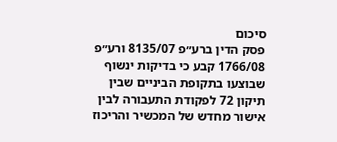סיכום
פסק הדין ברע״פ 8135/07 ורע״פ 1766/08 קבע כי בדיקות ינשוף שבוצעו בתקופת הביניים שבין תיקון 72 לפקודת התעבורה לבין אישור מחדש של המכשיר והריכוז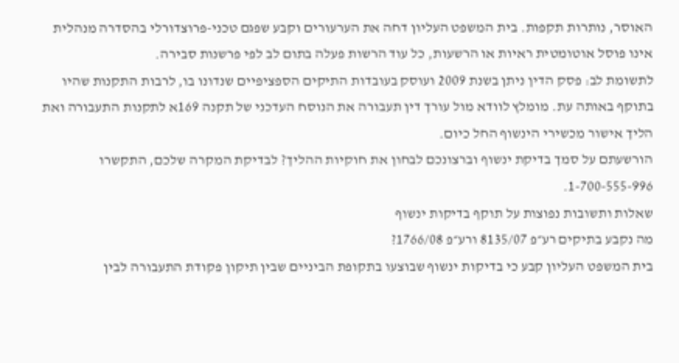האוסר, נותרות תקפות. בית המשפט העליון דחה את הערעורים וקבע שפגם טכני-פרוצדורלי בהסדרה מנהלית אינו פוסל אוטומטית ראיות או הרשעות, כל עוד הרשות פעלה בתום לב לפי פרשנות סבירה.
לתשומת לב: פסק הדין ניתן בשנת 2009 ועוסק בעובדות התיקים הספציפיים שנדונו בו, לרבות התקנות שהיו בתוקף באותה עת. מומלץ לוודא מול עורך דין תעבורה את הנוסח העדכני של תקנה 169א לתקנות התעבורה ואת הליך אישור מכשירי הינשוף החל כיום.
הורשעתם על סמך בדיקת ינשוף וברצונכם לבחון את חוקיות ההליך? לבדיקת המקרה שלכם, התקשרו 1-700-555-996.
שאלות ותשובות נפוצות על תוקף בדיקות ינשוף
מה נקבע בתיקים רע״פ 8135/07 ורע״פ 1766/08?
בית המשפט העליון קבע כי בדיקות ינשוף שבוצעו בתקופת הביניים שבין תיקון פקודת התעבורה לבין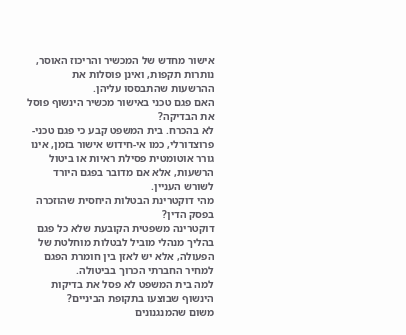אישור מחדש של המכשיר והריכוז האוסר, נותרות תקפות, ואינן פוסלות את ההרשעות שהתבססו עליהן.
האם פגם טכני באישור מכשיר הינשוף פוסל את הבדיקה?
לא בהכרח. בית המשפט קבע כי פגם טכני-פרוצדורלי, כמו אי-חידוש אישור בזמן, אינו גורר אוטומטית פסילת ראיות או ביטול הרשעות, אלא אם מדובר בפגם היורד לשורש העניין.
מהי דוקטרינת הבטלות היחסית שהוזכרה בפסק הדין?
דוקטרינה משפטית הקובעת שלא כל פגם בהליך מנהלי מוביל לבטלות מוחלטת של הפעולה, אלא יש לאזן בין חומרת הפגם למחיר החברתי הכרוך בביטולה.
למה בית המשפט לא פסל את בדיקות הינשוף שבוצעו בתקופת הביניים?
משום שהמנגנונים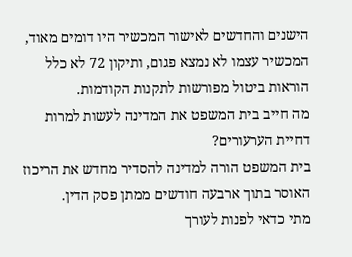הישנים והחדשים לאישור המכשיר היו דומים מאוד, המכשיר עצמו לא נמצא פגום, ותיקון 72 לא כלל הוראות ביטול מפורשות לתקנות הקודמות.
מה חייב בית המשפט את המדינה לעשות למרות דחיית הערעורים?
בית המשפט הורה למדינה להסדיר מחדש את הריכוז האוסר בתוך ארבעה חודשים ממתן פסק הדין.
מתי כדאי לפנות לעורך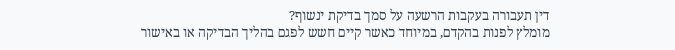דין תעבורה בעקבות הרשעה על סמך בדיקת ינשוף?
מומלץ לפנות בהקדם, במיוחד כאשר קיים חשש לפגם בהליך הבדיקה או באישור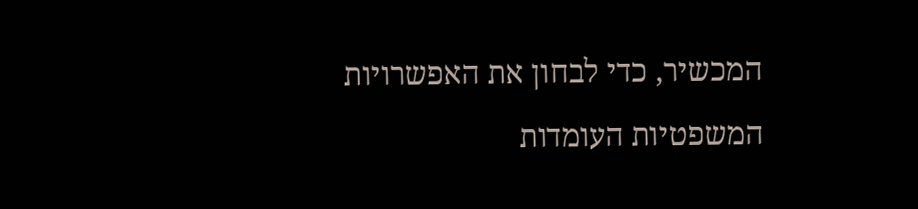המכשיר, כדי לבחון את האפשרויות המשפטיות העומדות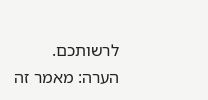לרשותכם.
הערה: מאמר זה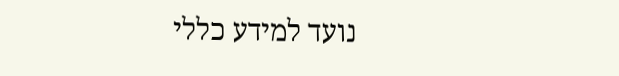נועד למידע כללי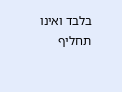בלבד ואינו תחליף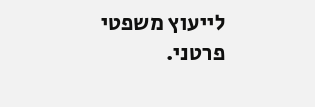לייעוץ משפטי פרטני.